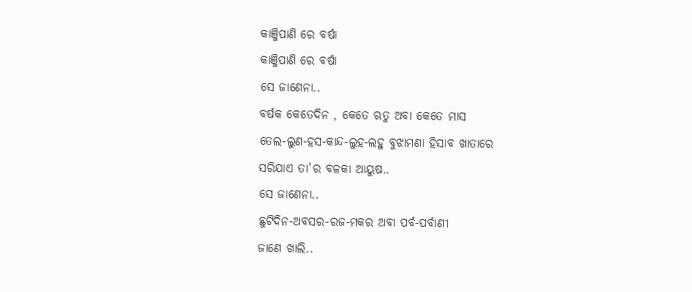କାଞ୍ଜିପାଣି ରେ ବର୍ଷା
କାଞ୍ଜିପାଣି ରେ ବର୍ଷା
ସେ ଜାଣେନା..
ବର୍ଷକ କେତେଦିନ , କେତେ ଋତୁ ଅବା କେତେ ମାସ
ତେଲ-ଲୁଣ-ହସ-କାନ୍ଦ-ଲୁହ-ଲହୁ ବୁଝାମଣା ହିସାବ ଖାତାରେ
ସରିଯାଏ ତା'ର ବଳକା ଆୟୁଷ..
ସେ ଜାଣେନା..
ଛୁଟିଦିନ-ଅବସର-ରଜ-ମକର ଅବା ପର୍ବ-ପର୍ବାଣୀ
ଜାଣେ ଖାଲି..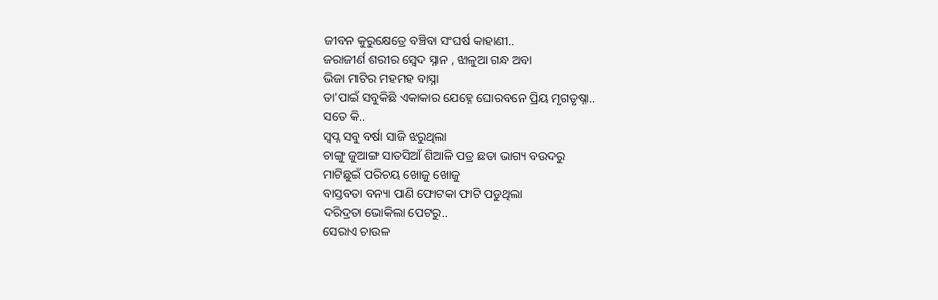ଜୀବନ କୁରୁକ୍ଷେତ୍ରେ ବଞ୍ଚିବା ସଂଘର୍ଷ କାହାଣୀ..
ଜରାଜୀର୍ଣ ଶରୀର ସ୍ୱେଦ ସ୍ନାନ , ଝାଳୁଆ ଗନ୍ଧ ଅବା
ଭିଜା ମାଟିର ମହମହ ବାସ୍ନା
ତା'ପାଇଁ ସବୁକିଛି ଏକାକାର ଯେହ୍ନେ ଘୋରବନେ ପ୍ରିୟ ମୃଗତୃଷ୍ନା..
ସତେ କି..
ସ୍ୱପ୍ନ ସବୁ ବର୍ଷା ସାଜି ଝରୁଥିଲା
ଚାଙ୍ଗୁ ଜୁଆଙ୍ଗ ସାତସିଆଁ ଶିଆଳି ପତ୍ର ଛତା ଭାଗ୍ୟ ବଉଦରୁ
ମାଟିଛୁଇଁ ପରିଚୟ ଖୋଜୁ ଖୋଜୁ
ବାସ୍ତବତା ବନ୍ୟା ପାଣି ଫୋଟକା ଫାଟି ପଡୁଥିଲା
ଦରିଦ୍ରତା ଭୋକିଲା ପେଟରୁ..
ସେରାଏ ଚାଉଳ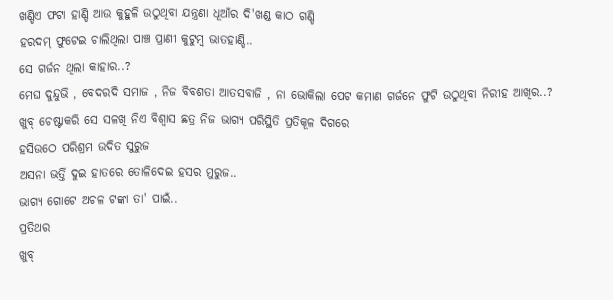ଖଣ୍ଡିଏ ଫଟା ହାଣ୍ଡି ଆଉ କୁହୁଳି ଉଠୁଥିବା ଯନ୍ତ୍ରଣା ଧୂଆଁର ଦି'ଖଣ୍ଡ କାଠ ଗଣ୍ଡି
ହରଦମ୍ ଫୁଟେଇ ଚାଲିଥିଲା ପାଞ୍ଚ ପ୍ରାଣୀ କୁଟୁମ୍ବ ଭାତହାଣ୍ଡି..
ସେ ଗର୍ଜନ ଥିଲା କାହାର..?
ମେଘ ଦୁନ୍ଦୁଭି , ବେଦରଦି ସମାଜ , ନିଜ ବିବଶତା ଆତସବାଜି , ନା ଭୋକିଲା ପେଟ କମାଣ ଗର୍ଜନେ ଫୁଟି ଉଠୁଥିବା ନିରୀହ ଆଖିର..?
ଖୁବ୍ ଚେଷ୍ଟାକରି ସେ ସଳଖି ନିଏ ବିଶ୍ୱାସ ଛତ୍ର ନିଜ ଭାଗ୍ୟ ପରିସ୍ଥିତି ପ୍ରତିକୂଳ ଦିଗରେ
ହସିଉଠେ ପରିଶ୍ରମ ଉଦିତ ସୁରୁଜ
ଅସନା ଭର୍ତ୍ତି ଦୁଇ ହାତରେ ତୋଳିଦେଇ ହସର ମୁରୁଜ..
ଭାଗ୍ୟ ଗୋଟେ ଅଚଳ ଟଙ୍କା ତା' ପାଇଁ..
ପ୍ରତିଥର
ଖୁବ୍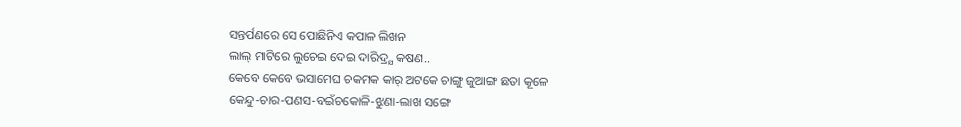ସନ୍ତର୍ପଣରେ ସେ ପୋଛିନିଏ କପାଳ ଲିଖନ
ଲାଲ୍ ମାଟିରେ ଲୁଚେଇ ଦେଇ ଦାରିଦ୍ର୍ଯ କଷଣ..
କେବେ କେବେ ଭସାମେଘ ଚକମକ କାର୍ ଅଟକେ ଚାଙ୍ଗୁ ଜୁଆଙ୍ଗ ଛତା କୂଳେ
କେନ୍ଦୁ-ଚାର-ପଣସ-ବଇଁଚକୋଳି-ଝୁଣା-ଲାଖ ସଙ୍ଗେ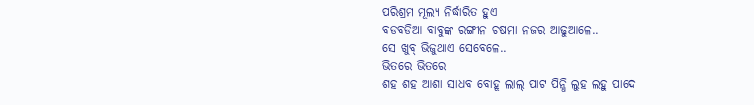ପରିଶ୍ରମ ମୂଲ୍ୟ ନିର୍ଦ୍ଧାରିତ ହୁଏ
ବଡବଡିଆ ବାବୁଙ୍କ ରଙ୍ଗୀନ ଚଷମା ନଜର ଆଢୁଆଳେ..
ସେ ଖୁବ୍ ଭିଜୁଥାଏ ସେବେଳେ..
ଭିତରେ ଭିତରେ
ଶହ ଶହ ଆଶା ସାଧବ ବୋହୂ ଲାଲ୍ ପାଟ ପିନ୍ଧି ଲୁହ ଲହୁ ପାଦେ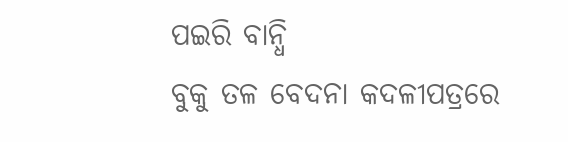ପଇରି ବାନ୍ଧି
ବୁକୁ ତଳ ବେଦନା କଦଳୀପତ୍ରରେ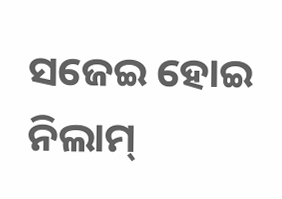ସଜେଇ ହୋଇ ନିଲାମ୍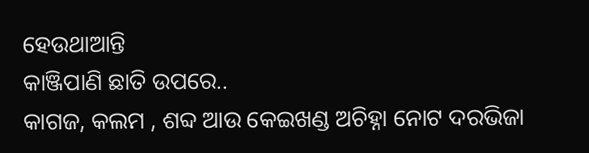ହେଉଥାଆନ୍ତି
କାଞ୍ଜିପାଣି ଛାତି ଉପରେ..
କାଗଜ, କଲମ , ଶବ୍ଦ ଆଉ କେଇଖଣ୍ଡ ଅଚିହ୍ନା ନୋଟ ଦରଭିଜା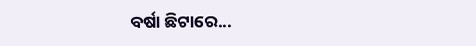ବର୍ଷା ଛିଟାରେ...